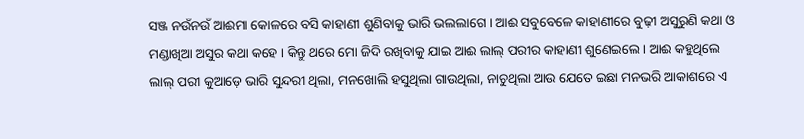ସଞ୍ଜ ନଉଁନଉଁ ଆଈମା କୋଳରେ ବସି କାହାଣୀ ଶୁଣିବାକୁ ଭାରି ଭଲଲାଗେ । ଆଈ ସବୁବେଳେ କାହାଣୀରେ ବୁଢ଼ୀ ଅସୁରୁଣି କଥା ଓ ମଣ୍ଡାଖିଆ ଅସୁର କଥା କହେ । କିନ୍ତୁ ଥରେ ମୋ ଜିଦି ରଖିବାକୁ ଯାଇ ଆଈ ଲାଲ୍ ପରୀର କାହାଣୀ ଶୁଣେଇଲେ । ଆଈ କହୁଥିଲେ ଲାଲ୍ ପରୀ କୁଆଡ଼େ ଭାରି ସୁନ୍ଦରୀ ଥିଲା, ମନଖୋଲି ହସୁଥିଲା ଗାଉଥିଲା, ନାଚୁଥିଲା ଆଉ ଯେତେ ଇଛା ମନଭରି ଆକାଶରେ ଏ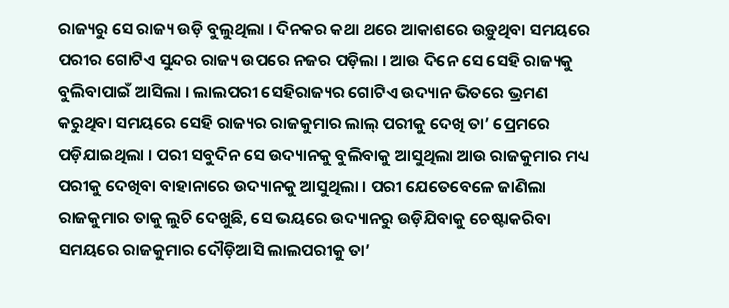ରାଜ୍ୟରୁ ସେ ରାଜ୍ୟ ଉଡ଼ି ବୁଲୁଥିଲା । ଦିନକର କଥା ଥରେ ଆକାଶରେ ଉଡ଼ୁଥିବା ସମୟରେ ପରୀର ଗୋଟିଏ ସୁନ୍ଦର ରାଜ୍ୟ ଉପରେ ନଜର ପଡ଼ିଲା । ଆଉ ଦିନେ ସେ ସେହି ରାଜ୍ୟକୁ ବୁଲିବାପାଇଁ ଆସିଲା । ଲାଲପରୀ ସେହିରାଜ୍ୟର ଗୋଟିଏ ଉଦ୍ୟାନ ଭିତରେ ଭ୍ରମଣ କରୁଥିବା ସମୟରେ ସେହି ରାଜ୍ୟର ରାଜକୁମାର ଲାଲ୍ ପରୀକୁ ଦେଖି ତା’ ପ୍ରେମରେ ପଡ଼ିଯାଇଥିଲା । ପରୀ ସବୁଦିନ ସେ ଉଦ୍ୟାନକୁ ବୁଲିବାକୁ ଆସୁଥିଲା ଆଉ ରାଜକୁମାର ମଧ୍ୟ ପରୀକୁ ଦେଖିବା ବାହାନାରେ ଉଦ୍ୟାନକୁ ଆସୁଥିଲା । ପରୀ ଯେତେବେଳେ ଜାଣିଲା ରାଜକୁମାର ତାକୁ ଲୁଚି ଦେଖୁଛି, ସେ ଭୟରେ ଉଦ୍ୟାନରୁ ଉଡ଼ିଯିବାକୁ ଚେଷ୍ଟାକରିବା ସମୟରେ ରାଜକୁମାର ଦୌଡ଼ିଆସି ଲାଲପରୀକୁ ତା’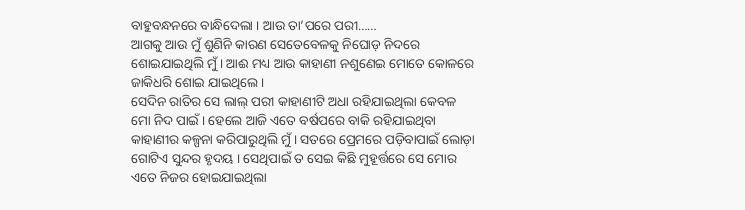ବାହୁବନ୍ଧନରେ ବାନ୍ଧିଦେଲା । ଆଉ ତା’ପରେ ପରୀ……
ଆଗକୁ ଆଉ ମୁଁ ଶୁଣିନି କାରଣ ସେତେବେଳକୁ ନିଘୋଡ଼ ନିଦରେ ଶୋଇଯାଇଥିଲି ମୁଁ । ଆଈ ମଧ୍ୟ ଆଉ କାହାଣୀ ନଶୁଣେଇ ମୋତେ କୋଳରେ ଜାକିଧରି ଶୋଇ ଯାଇଥିଲେ ।
ସେଦିନ ରାତିର ସେ ଲାଲ୍ ପରୀ କାହାଣୀଟି ଅଧା ରହିଯାଇଥିଲା କେବଳ ମୋ ନିଦ ପାଇଁ । ହେଲେ ଆଜି ଏତେ ବର୍ଷପରେ ବାକି ରହିଯାଇଥିବା କାହାଣୀର କଳ୍ପନା କରିପାରୁଥିଲି ମୁଁ । ସତରେ ପ୍ରେମରେ ପଡ଼ିବାପାଇଁ ଲୋଡ଼ା ଗୋଟିଏ ସୁନ୍ଦର ହୃଦୟ । ସେଥିପାଇଁ ତ ସେଇ କିଛି ମୁହୂର୍ତ୍ତରେ ସେ ମୋର ଏତେ ନିଜର ହୋଇଯାଇଥିଲା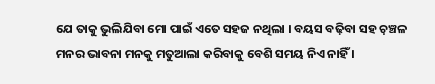ଯେ ତାକୁ ଭୁଲିଯିବା ମୋ ପାଇଁ ଏତେ ସହଜ ନଥିଲା । ବୟସ ବଢ଼ିବା ସହ ଚ଼ଞ୍ଚଳ ମନର ଭାବନା ମନକୁ ମତୁଆଲା କରିବାକୁ ବେଶି ସମୟ ନିଏ ନାହିଁ ।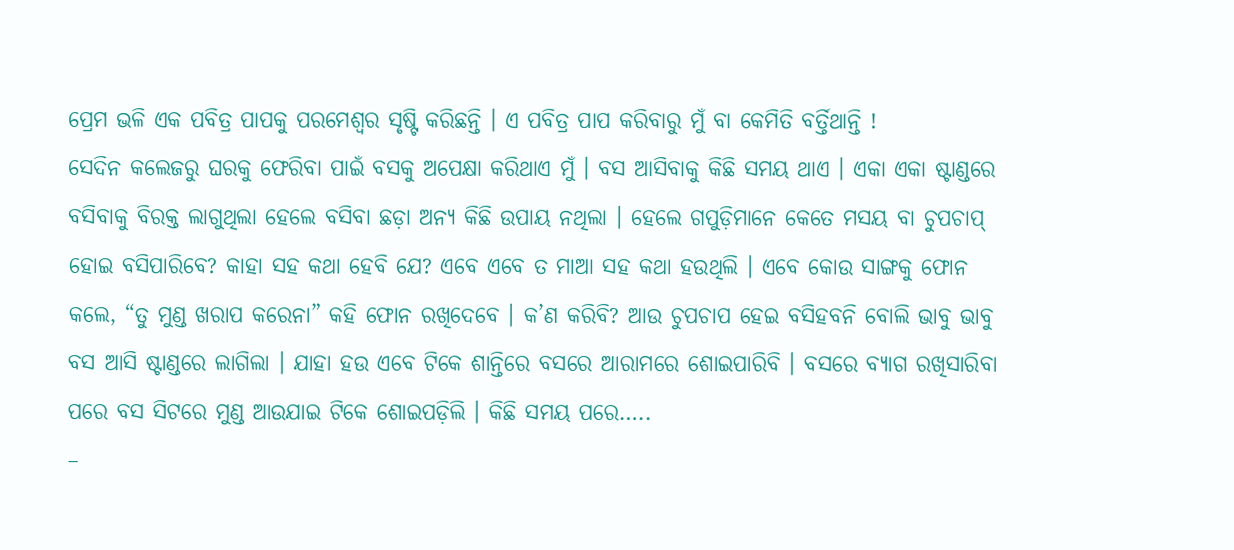ପ୍ରେମ ଭଳି ଏକ ପବିତ୍ର ପାପକୁ ପରମେଶ୍ୱର ସୃଷ୍ଟି କରିଛନ୍ତି । ଏ ପବିତ୍ର ପାପ କରିବାରୁ ମୁଁ ବା କେମିତି ବର୍ତ୍ତିଥାନ୍ତି !
ସେଦିନ କଲେଜରୁ ଘରକୁ ଫେରିବା ପାଇଁ ବସକୁ ଅପେକ୍ଷା କରିଥାଏ ମୁଁ । ବସ ଆସିବାକୁ କିଛି ସମୟ ଥାଏ । ଏକା ଏକା ଷ୍ଟାଣ୍ଡରେ ବସିବାକୁ ବିରକ୍ତ ଲାଗୁଥିଲା ହେଲେ ବସିବା ଛଡ଼ା ଅନ୍ୟ କିଛି ଉପାୟ ନଥିଲା । ହେଲେ ଗପୁଡ଼ିମାନେ କେତେ ମସୟ ବା ଚୁପଚାପ୍ ହୋଇ ବସିପାରିବେ? କାହା ସହ କଥା ହେବି ଯେ? ଏବେ ଏବେ ତ ମାଆ ସହ କଥା ହଉଥିଲି । ଏବେ କୋଉ ସାଙ୍ଗକୁ ଫୋନ କଲେ, “ତୁ ମୁଣ୍ଡ ଖରାପ କରେନା” କହି ଫୋନ ରଖିଦେବେ । କ’ଣ କରିବି? ଆଉ ଚୁପଚାପ ହେଇ ବସିହବନି ବୋଲି ଭାବୁ ଭାବୁ ବସ ଆସି ଷ୍ଟାଣ୍ଡରେ ଲାଗିଲା । ଯାହା ହଉ ଏବେ ଟିକେ ଶାନ୍ତିରେ ବସରେ ଆରାମରେ ଶୋଇପାରିବି । ବସରେ ବ୍ୟାଗ ରଖିସାରିବା ପରେ ବସ ସିଟରେ ମୁଣ୍ଡ ଆଉଯାଇ ଟିକେ ଶୋଇପଡ଼ିଲି । କିଛି ସମୟ ପରେ…..
–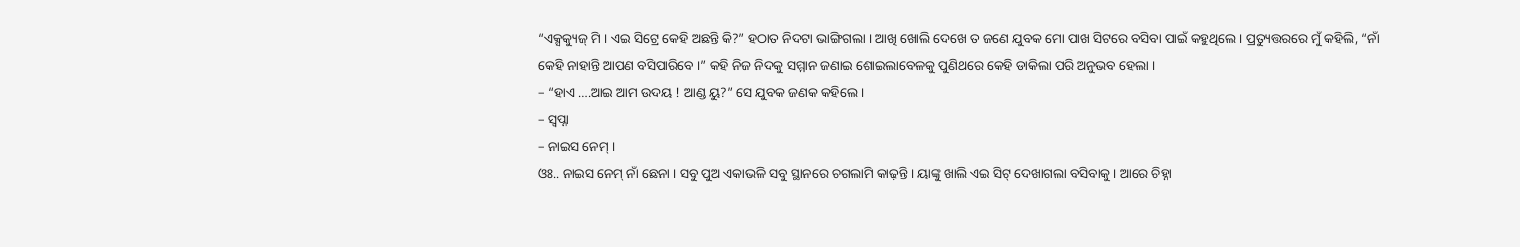“ଏକ୍ସକ୍ୟୁଜ୍ ମି । ଏଇ ସିଟ୍ରେ କେହି ଅଛନ୍ତି କି?” ହଠାତ ନିଦଟା ଭାଙ୍ଗିଗଲା । ଆଖି ଖୋଲି ଦେଖେ ତ ଜଣେ ଯୁବକ ମୋ ପାଖ ସିଟରେ ବସିବା ପାଇଁ କହୁଥିଲେ । ପ୍ରତ୍ୟୁତ୍ତରରେ ମୁଁ କହିଲି, “ନାଁ କେହି ନାହାନ୍ତି ଆପଣ ବସିପାରିବେ ।” କହି ନିଜ ନିଦକୁ ସମ୍ମାନ ଜଣାଇ ଶୋଇଲାବେଳକୁ ପୁଣିଥରେ କେହି ଡାକିଲା ପରି ଅନୁଭବ ହେଲା ।
– “ହାଏ ….ଆଇ ଆମ ଉଦୟ ! ଆଣ୍ଡ ୟୁ?” ସେ ଯୁବକ ଜଣକ କହିଲେ ।
– ସ୍ୱପ୍ନା
– ନାଇସ ନେମ୍ ।
ଓଃ.. ନାଇସ ନେମ୍ ନାଁ ଛେନା । ସବୁ ପୁଅ ଏକାଭଳି ସବୁ ସ୍ଥାନରେ ଚଗଲାମି କାଢ଼ନ୍ତି । ୟାଙ୍କୁ ଖାଲି ଏଇ ସିଟ୍ ଦେଖାଗଲା ବସିବାକୁ । ଆରେ ଚିହ୍ନା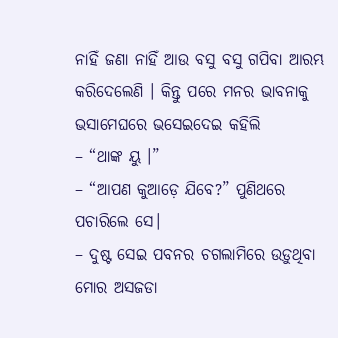ନାହିଁ ଜଣା ନାହିଁ ଆଉ ବସୁ ବସୁ ଗପିବା ଆରମ୍ଭ କରିଦେଲେଣି । କିନ୍ତୁ ପରେ ମନର ଭାବନାକୁ ଭସାମେଘରେ ଭସେଇଦେଇ କହିଲି
– “ଥାଙ୍କ ୟୁ ।”
– “ଆପଣ କୁଆଡ଼େ ଯିବେ?” ପୁଣିଥରେ ପଚାରିଲେ ସେ।
– ଦୁଷ୍ଟ ସେଇ ପବନର ଚଗଲାମିରେ ଉଡ଼ୁଥିବା ମୋର ଅସଜଡା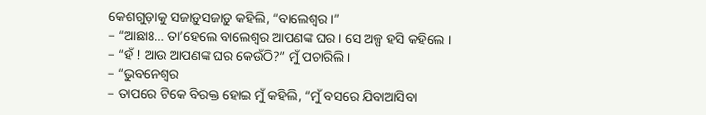କେଶଗୁଡ଼ାକୁ ସଜାଡ଼ୁସଜାଡ଼ୁ କହିଲି, “ବାଲେଶ୍ୱର ।”
– “ଆଛାଃ… ତା’ହେଲେ ବାଲେଶ୍ୱର ଆପଣଙ୍କ ଘର । ସେ ଅଳ୍ପ ହସି କହିଲେ ।
– “ହଁ ! ଆଉ ଆପଣଙ୍କ ଘର କେଉଁଠି?” ମୁଁ ପଚାରିଲି ।
– “ଭୁବନେଶ୍ୱର
– ତାପରେ ଟିକେ ବିରକ୍ତ ହୋଇ ମୁଁ କହିଲି, “ମୁଁ ବସରେ ଯିବାଆସିବା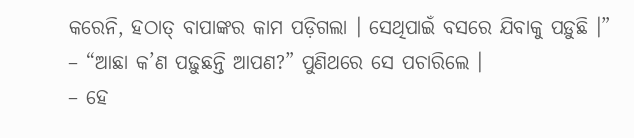କରେନି, ହଠାତ୍ ବାପାଙ୍କର କାମ ପଡ଼ିଗଲା । ସେଥିପାଇଁ ବସରେ ଯିବାକୁ ପଡ଼ୁଛି ।”
– “ଆଛା କ’ଣ ପଢ଼ୁଛନ୍ତି ଆପଣ?” ପୁଣିଥରେ ସେ ପଚାରିଲେ ।
– ହେ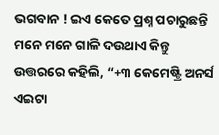ଭଗବାନ ! ଇଏ କେତେ ପ୍ରଶ୍ନ ପଚାରୁଛନ୍ତି ମନେ ମନେ ଗାଳି ଦଉଥାଏ କିନ୍ତୁ ଉତ୍ତରରେ କହିଲି, “+୩ କେମେଷ୍ଟ୍ରି ଅନର୍ସ ଏଇଟା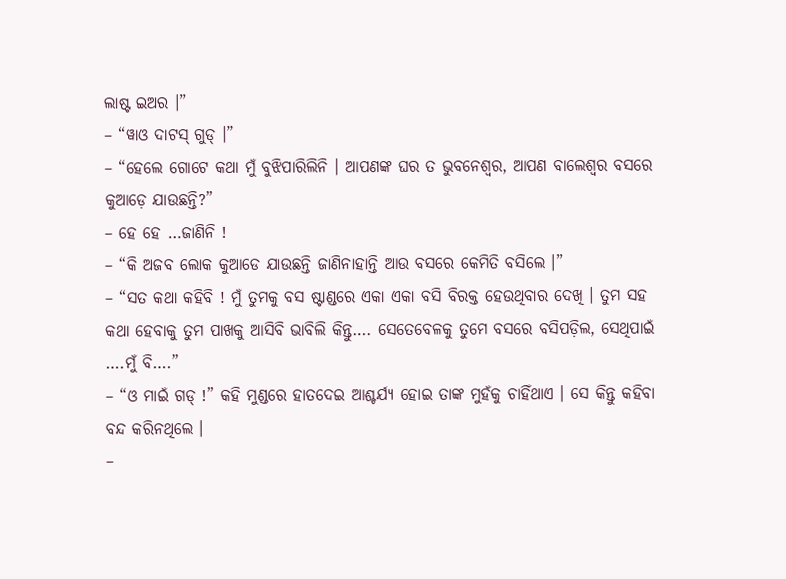ଲାଷ୍ଟ ଇଅର ।”
– “ୱାଓ ଦାଟସ୍ ଗୁଡ୍ ।”
– “ହେଲେ ଗୋଟେ କଥା ମୁଁ ବୁଝିପାରିଲିନି । ଆପଣଙ୍କ ଘର ତ ଭୁବନେଶ୍ୱର, ଆପଣ ବାଲେଶ୍ୱର ବସରେ କୁଆଡ଼େ ଯାଉଛନ୍ତି?”
– ହେ ହେ …ଜାଣିନି !
– “କି ଅଜବ ଲୋକ କୁଆଡେ ଯାଉଛନ୍ତି ଜାଣିନାହାନ୍ତି ଆଉ ବସରେ କେମିତି ବସିଲେ ।”
– “ସତ କଥା କହିବି ! ମୁଁ ତୁମକୁ ବସ ଷ୍ଟାଣ୍ଡରେ ଏକା ଏକା ବସି ବିରକ୍ତ ହେଉଥିବାର ଦେଖି । ତୁମ ସହ କଥା ହେବାକୁ ତୁମ ପାଖକୁ ଆସିବି ଭାବିଲି କିନ୍ତୁ…. ସେତେବେଳକୁ ତୁମେ ବସରେ ବସିପଡ଼ିଲ, ସେଥିପାଇଁ ….ମୁଁ ବି….”
– “ଓ ମାଇଁ ଗଡ୍ !” କହି ମୁଣ୍ଡରେ ହାତଦେଇ ଆଶ୍ଚର୍ଯ୍ୟ ହୋଇ ତାଙ୍କ ମୁହଁକୁ ଚାହିଁଥାଏ । ସେ କିନ୍ତୁ କହିବା ବନ୍ଦ କରିନଥିଲେ ।
–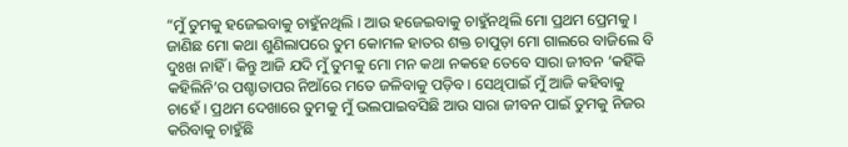“ମୁଁ ତୁମକୁ ହଜେଇବାକୁ ଚାହୁଁନଥିଲି । ଆଉ ହଜେଇବାକୁ ଚାହୁଁନଥିଲି ମୋ ପ୍ରଥମ ପ୍ରେମକୁ । ଜାଣିଛ ମୋ କଥା ଶୁଣିଲାପରେ ତୁମ କୋମଳ ହାତର ଶକ୍ତ ଚାପୁଡ଼ା ମୋ ଗାଲରେ ବାଜିଲେ ବି ଦୁଃଖ ନାହିଁ । କିନ୍ତୁ ଆଜି ଯଦି ମୁଁ ତୁମକୁ ମୋ ମନ କଥା ନକହେ ତେବେ ସାରା ଜୀବନ ‘କହିଁକି କହିଲିନି’ର ପଶ୍ଚାତାପର ନିଆଁରେ ମତେ ଜଳିବାକୁ ପଡ଼ିବ । ସେଥିପାଇଁ ମୁଁ ଆଜି କହିବାକୁ ଚାହେଁ । ପ୍ରଥମ ଦେଖାରେ ତୁମକୁ ମୁଁ ଭଲପାଇବସିଛି ଆଉ ସାରା ଜୀବନ ପାଇଁ ତୁମକୁ ନିଜର କରିବାକୁ ଚାହୁଁଛି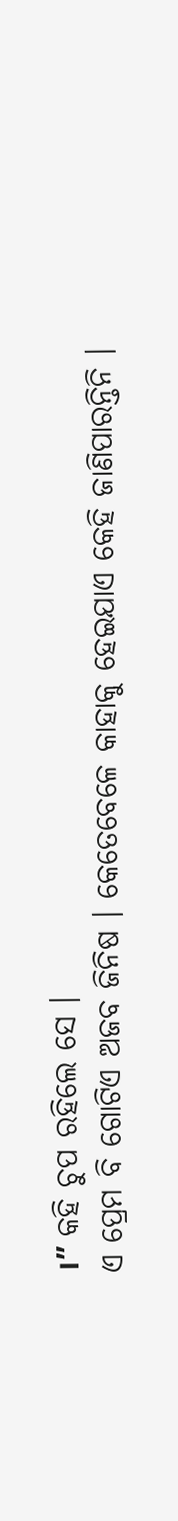।” କହି ଚୁପ ରହିଲେ ସେ ।
ଏ ପ୍ରେମ ବି ଗୋଟିଏ ଅଜବ ଜିନିଷ । କେତେବେଳେ କାହାକୁ ହେଇଯାଏ କେହି ଜାଣିପାରନ୍ତିନି ।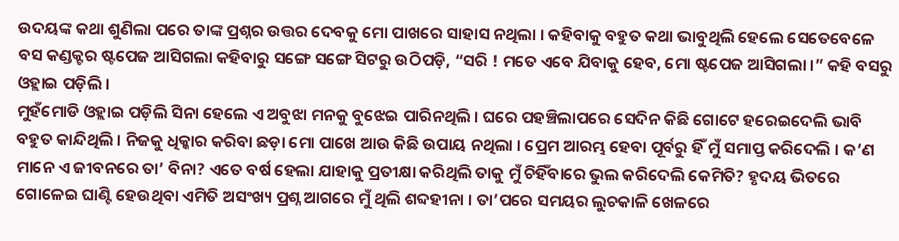ଉଦୟଙ୍କ କଥା ଶୁଣିଲା ପରେ ତାଙ୍କ ପ୍ରଶ୍ନର ଉତ୍ତର ଦେବକୁ ମୋ ପାଖରେ ସାହାସ ନଥିଲା । କହିବାକୁ ବହୁତ କଥା ଭାବୁଥିଲି ହେଲେ ସେତେବେଳେ ବସ କଣ୍ଡକ୍ଟର ଷ୍ଟପେଜ ଆସିଗଲା କହିବାରୁ ସଙ୍ଗେ ସଙ୍ଗେ ସିଟରୁ ଉଠିପଡ଼ି, “ସରି ! ମତେ ଏବେ ଯିବାକୁ ହେବ, ମୋ ଷ୍ଟପେଜ ଆସିଗଲା ।” କହି ବସରୁ ଓହ୍ଲାଇ ପଡ଼ିଲି ।
ମୁହଁମୋଡି ଓହ୍ଲାଇ ପଡ଼ିଲି ସିନା ହେଲେ ଏ ଅବୁଝା ମନକୁ ବୁଝେଇ ପାରିନଥିଲି । ଘରେ ପହଞ୍ଚିଲାପରେ ସେଦିନ କିଛି ଗୋଟେ ହରେଇଦେଲି ଭାବି ବହୁତ କାନ୍ଦିଥିଲି । ନିଜକୁ ଧିକ୍କାର କରିବା ଛଡ଼ା ମୋ ପାଖେ ଆଉ କିଛି ଉପାୟ ନଥିଲା । ପ୍ରେମ ଆରମ୍ଭ ହେବା ପୂର୍ବରୁ ହିଁ ମୁଁ ସମାପ୍ତ କରିଦେଲି । କ’ଣ ମାନେ ଏ ଜୀବନରେ ତା’ ବିନା? ଏତେ ବର୍ଷ ହେଲା ଯାହାକୁ ପ୍ରତୀକ୍ଷା କରିଥିଲି ତାକୁ ମୁଁ ଚିହିଁବାରେ ଭୁଲ କରିଦେଲି କେମିତି? ହୃଦୟ ଭିତରେ ଗୋଳେଇ ଘାଣ୍ଟି ହେଉଥିବା ଏମିତି ଅସଂଖ୍ୟ ପ୍ରଶ୍ନ ଆଗରେ ମୁଁ ଥିଲି ଶବ୍ଦହୀନା । ତା’ପରେ ସମୟର ଲୁଚକାଳି ଖେଳରେ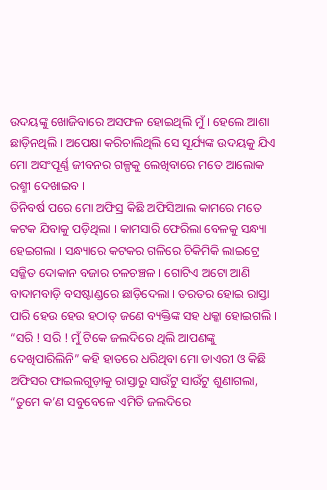ଉଦୟଙ୍କୁ ଖୋଜିବାରେ ଅସଫଳ ହୋଇଥିଲି ମୁଁ । ହେଲେ ଆଶା ଛାଡ଼ିନଥିଲି । ଅପେକ୍ଷା କରିଚାଲିଥିଲି ସେ ସୂର୍ଯ୍ୟଙ୍କ ଉଦୟକୁ ଯିଏ ମୋ ଅସଂପୂର୍ଣ୍ଣ ଜୀବନର ଗଳ୍ପକୁ ଲେଖିବାରେ ମତେ ଆଲୋକ ରଶ୍ମୀ ଦେଖାଇବ ।
ତିନିବର୍ଷ ପରେ ମୋ ଅଫିସ୍ର କିଛି ଅଫିସିଆଲ କାମରେ ମତେ କଟକ ଯିବାକୁ ପଡ଼ିଥିଲା । କାମସାରି ଫେରିଲା ବେଳକୁ ସନ୍ଧ୍ୟା ହେଇଗଲା । ସନ୍ଧ୍ୟାରେ କଟକର ଗଳିରେ ଚିକିମିକି ଲାଇଟ୍ରେ ସଜ୍ଜିତ ଦୋକାନ ବଜାର ଚଳଚଞ୍ଚଳ । ଗୋଟିଏ ଅଟୋ ଆଣି ବାଦାମବାଡ଼ି ବସଷ୍ଟାଣ୍ଡରେ ଛାଡ଼ିଦେଲା । ତରତର ହୋଇ ରାସ୍ତା ପାରି ହେଉ ହେଉ ହଠାତ୍ ଜଣେ ବ୍ୟକ୍ତିଙ୍କ ସହ ଧକ୍କା ହୋଇଗଲି ।
“ସରି ! ସରି ! ମୁଁ ଟିକେ ଜଲଦିରେ ଥିଲି ଆପଣଙ୍କୁ ଦେଖିପାରିଲିନି” କହି ହାତରେ ଧରିଥିବା ମୋ ଡାଏରୀ ଓ କିଛି ଅଫିସର ଫାଇଲଗୁଡ଼ାକୁ ରାସ୍ତାରୁ ସାଉଁଟୁ ସାଉଁଟୁ ଶୁଣାଗଲା, “ତୁମେ କ’ଣ ସବୁବେଳେ ଏମିତି ଜଲଦିରେ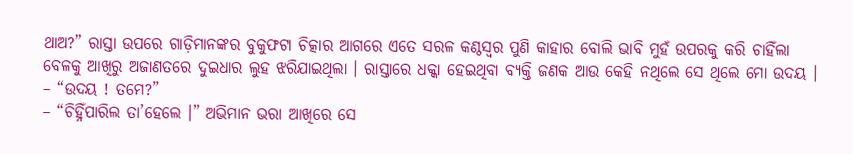ଥାଅ?” ରାସ୍ତା ଉପରେ ଗାଡ଼ିମାନଙ୍କର ବୁକୁଫଟା ଚିତ୍କାର ଆଗରେ ଏତେ ସରଳ କଣ୍ଠସ୍ୱର ପୁଣି କାହାର ବୋଲି ଭାବି ମୁହଁ ଉପରକୁ କରି ଚାହିଁଲା ବେଳକୁ ଆଖିରୁ ଅଜାଣତରେ ଦୁଇଧାର ଲୁହ ଝରିଯାଇଥିଲା । ରାସ୍ତାରେ ଧକ୍କା ହେଇଥିବା ବ୍ୟକ୍ତି ଜଣକ ଆଉ କେହି ନଥିଲେ ସେ ଥିଲେ ମୋ ଉଦୟ ।
– “ଉଦୟ ! ତମେ?”
– “ଚିହ୍ନିଁପାରିଲ ତା’ହେଲେ ।” ଅଭିମାନ ଭରା ଆଖିରେ ସେ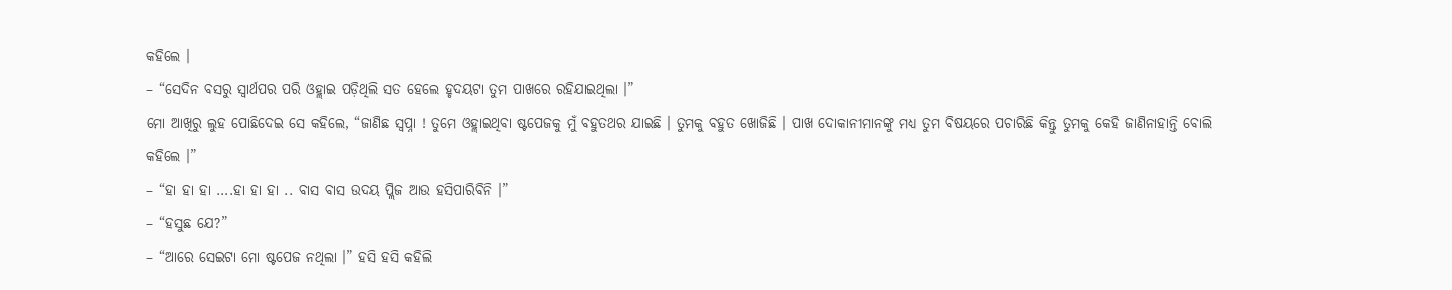କହିଲେ ।
– “ସେଦିନ ବସରୁ ସ୍ୱାର୍ଥପର ପରି ଓହ୍ଲାଇ ପଡ଼ିଥିଲି ସତ ହେଲେ ହୃଦୟଟା ତୁମ ପାଖରେ ରହିଯାଇଥିଲା ।”
ମୋ ଆଖିରୁ ଲୁହ ପୋଛିଦେଇ ସେ କହିଲେ, “ଜାଣିଛ ସ୍ୱପ୍ନା ! ତୁମେ ଓହ୍ଲାଇଥିବା ଷ୍ଟପେଜକୁ ମୁଁ ବହୁତଥର ଯାଇଛି । ତୁମକୁ ବହୁତ ଖୋଜିଛି । ପାଖ ଦୋକାନୀମାନଙ୍କୁ ମଧ୍ୟ ତୁମ ବିଷୟରେ ପଚାରିଛି କିନ୍ତୁ ତୁମକୁ କେହି ଜାଣିନାହାନ୍ତି ବୋଲି କହିଲେ ।”
– “ହା ହା ହା ….ହା ହା ହା .. ବାସ ବାସ ଉଦୟ ପ୍ଲିଜ ଆଉ ହସିପାରିବିନି ।”
– “ହସୁଛ ଯେ?”
– “ଆରେ ସେଇଟା ମୋ ଷ୍ଟପେଜ ନଥିଲା ।” ହସି ହସି କହିଲି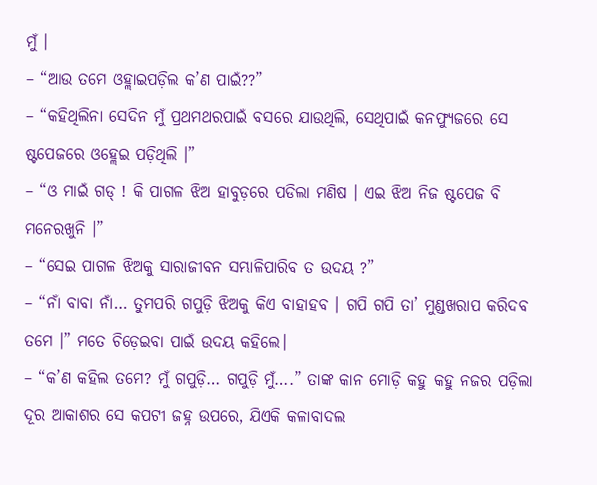ମୁଁ ।
– “ଆଉ ତମେ ଓହ୍ଲାଇପଡ଼ିଲ କ’ଣ ପାଇଁ??”
– “କହିଥିଲିନା ସେଦିନ ମୁଁ ପ୍ରଥମଥରପାଇଁ ବସରେ ଯାଉଥିଲି, ସେଥିପାଇଁ କନଫ୍ୟୁଜରେ ସେ ଷ୍ଟପେଜରେ ଓହ୍ଲେଇ ପଡ଼ିଥିଲି ।”
– “ଓ ମାଇଁ ଗଡ୍ ! କି ପାଗଳ ଝିଅ ହାବୁଡ଼ରେ ପଡିଲା ମଣିଷ । ଏଇ ଝିଅ ନିଜ ଷ୍ଟପେଜ ବି ମନେରଖୁନି ।”
– “ସେଇ ପାଗଳ ଝିଅକୁ ସାରାଜୀବନ ସମ୍ଭାଳିପାରିବ ତ ଉଦୟ ?”
– “ନାଁ ବାବା ନାଁ… ତୁମପରି ଗପୁଡ଼ି ଝିଅକୁ କିଏ ବାହାହବ । ଗପି ଗପି ତା’ ମୁଣ୍ଡଖରାପ କରିଦବ ତମେ ।” ମତେ ଚିଡ଼େଇବା ପାଇଁ ଉଦୟ କହିଲେ।
– “କ’ଣ କହିଲ ତମେ? ମୁଁ ଗପୁଡ଼ି… ଗପୁଡ଼ି ମୁଁ….” ତାଙ୍କ କାନ ମୋଡ଼ି କହୁ କହୁ ନଜର ପଡ଼ିଲା ଦୂର ଆକାଶର ସେ କପଟୀ ଜହ୍ନ ଉପରେ, ଯିଏକି କଳାବାଦଲ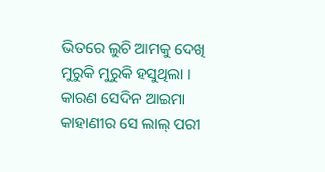ଭିତରେ ଲୁଚି ଆମକୁ ଦେଖି ମୁରୁକି ମୁରୁକି ହସୁଥିଲା । କାରଣ ସେଦିନ ଆଇମା କାହାଣୀର ସେ ଲାଲ୍ ପରୀ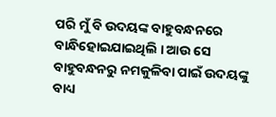ପରି ମୁଁ ବି ଉଦୟଙ୍କ ବାହୁବନ୍ଧନରେ ବାନ୍ଧିହୋଇଯାଇଥିଲି । ଆଉ ସେ ବାହୁବନ୍ଧନରୁ ନମକୁଳିବା ପାଇଁ ଉଦୟଙ୍କୁ ବାଧ୍ୟ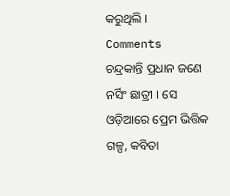କରୁଥିଲି ।
Comments
ଚନ୍ଦ୍ରକାନ୍ତି ପ୍ରଧାନ ଜଣେ ନର୍ସିଂ ଛାତ୍ରୀ । ସେ ଓଡ଼ିଆରେ ପ୍ରେମ ଭିତ୍ତିକ ଗଳ୍ପ, କବିତା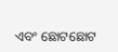ଏବଂ ଛୋଟଛୋଟ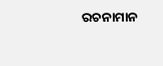ରଚନାମାନ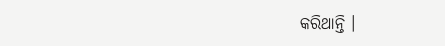କରିଥାନ୍ତି ।